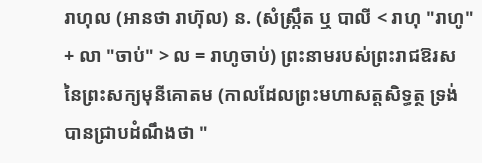រាហុល (អានថា រាហ៊ុល) ន. (សំស្ក្រឹត ឬ បាលី < រាហុ "រាហូ" + លា "ចាប់" > ល = រាហូចាប់) ព្រះនាមរបស់ព្រះរាជឱរសនៃព្រះសក្យមុនីគោតម (កាលដែលព្រះមហាសត្តសិទ្ធត្ថ ទ្រង់បានជ្រាបដំណឹងថា "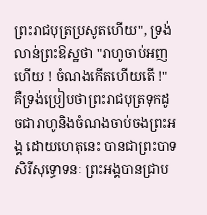ព្រះរាជបុត្រប្រសូតហើយ", ទ្រង់លាន់ព្រះឱស្ឋថា "រាហូចាប់អញហើយ ! ចំណងកើតហើយតើ !" គឺទ្រង់ប្រៀបថាព្រះរាជបុត្រទុកដូចជារាហូនិងចំណងចាប់ចងព្រះអង្គ ដោយហេតុនេះ បានជាព្រះបាទសិរីសុទ្ធោទនៈ ព្រះអង្គបានជ្រាប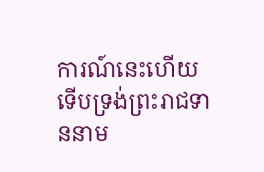ការណ៍នេះហើយ ទើបទ្រង់ព្រះរាជទាននាម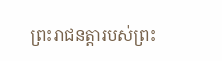ព្រះរាជនត្តារបស់ព្រះ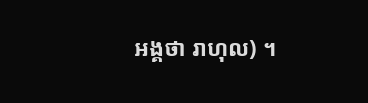អង្គថា រាហុល) ។